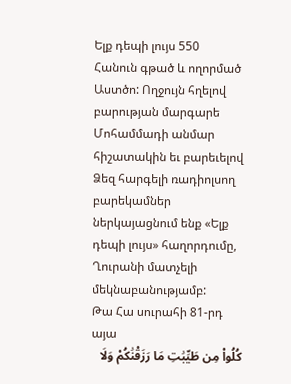Ելք դեպի լույս 550
Հանուն գթած և ողորմած Աստծո: Ողջույն հղելով բարության մարգարե Մոհամմադի անմար հիշատակին եւ բարեւելով Ձեզ հարգելի ռադիոլսող բարեկամներ ներկայացնում ենք «Ելք դեպի լույս» հաղորդումը, Ղուրանի մատչելի մեկնաբանությամբ:
Թա Հա սուրահի 81-րդ այա
كُلُوا۟ مِن طَيِّبَٰتِ مَا رَزَقْنَٰكُمْ وَلَا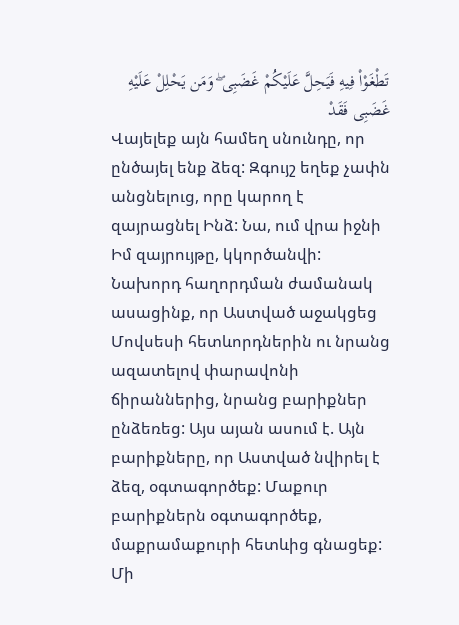تَطْغَوْا۟ فِيهِ فَيَحِلَّ عَلَيْكُمْ غَضَبِى ۖ وَمَن يَحْلِلْ عَلَيْهِ غَضَبِى فَقَدْ
Վայելեք այն համեղ սնունդը, որ ընծայել ենք ձեզ: Զգույշ եղեք չափն անցնելուց, որը կարող է զայրացնել Ինձ: Նա, ում վրա իջնի Իմ զայրույթը, կկործանվի:
Նախորդ հաղորդման ժամանակ ասացինք, որ Աստված աջակցեց Մովսեսի հետևորդներին ու նրանց ազատելով փարավոնի ճիրաններից, նրանց բարիքներ ընձեռեց: Այս այան ասում է. Այն բարիքները, որ Աստված նվիրել է ձեզ, օգտագործեք: Մաքուր բարիքներն օգտագործեք, մաքրամաքուրի հետևից գնացեք: Մի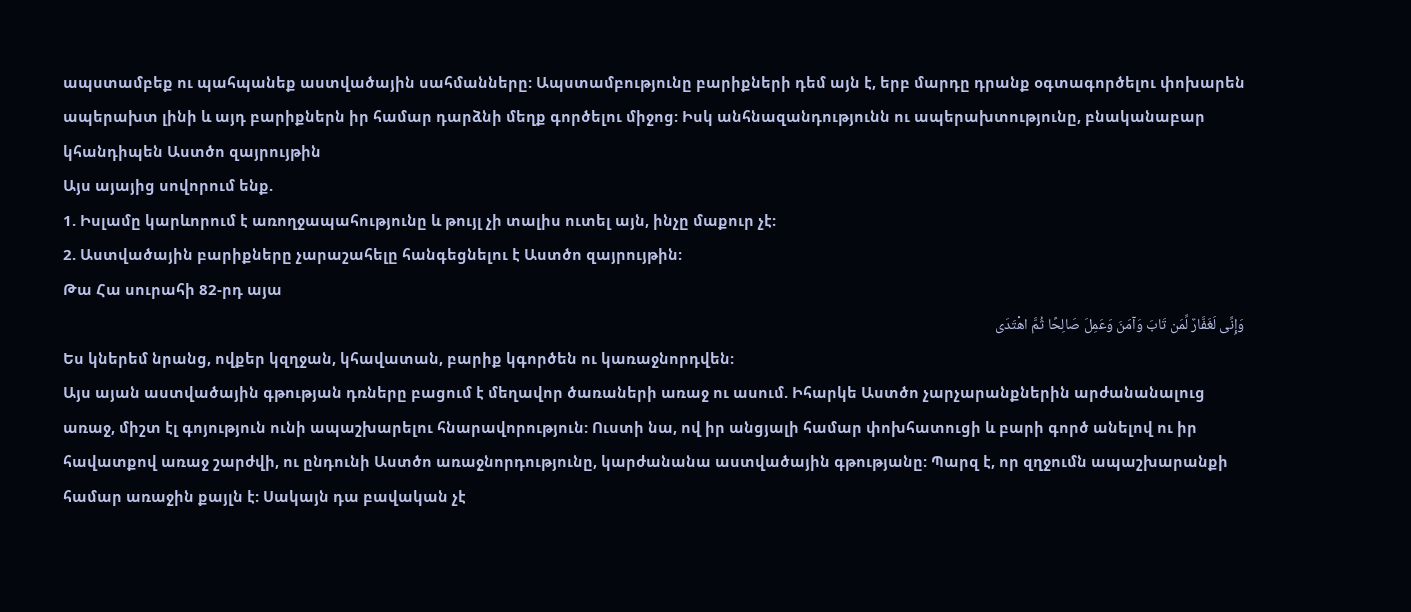ապստամբեք ու պահպանեք աստվածային սահմանները: Ապստամբությունը բարիքների դեմ այն է, երբ մարդը դրանք օգտագործելու փոխարեն ապերախտ լինի և այդ բարիքներն իր համար դարձնի մեղք գործելու միջոց: Իսկ անհնազանդությունն ու ապերախտությունը, բնականաբար կհանդիպեն Աստծո զայրույթին
Այս այայից սովորում ենք.
1. Իսլամը կարևորում է առողջապահությունը և թույլ չի տալիս ուտել այն, ինչը մաքուր չէ:
2. Աստվածային բարիքները չարաշահելը հանգեցնելու է Աստծո զայրույթին:
Թա Հա սուրահի 82-րդ այա
وَإِنِّی لَغَفَّارٌ لِّمَن تَابَ وَآمَنَ وَعَمِلَ صَالِحًا ثُمَّ اهْتَدَى
Ես կներեմ նրանց, ովքեր կզղջան, կհավատան, բարիք կգործեն ու կառաջնորդվեն:
Այս այան աստվածային գթության դռները բացում է մեղավոր ծառաների առաջ ու ասում. Իհարկե Աստծո չարչարանքներին արժանանալուց առաջ, միշտ էլ գոյություն ունի ապաշխարելու հնարավորություն: Ուստի նա, ով իր անցյալի համար փոխհատուցի և բարի գործ անելով ու իր հավատքով առաջ շարժվի, ու ընդունի Աստծո առաջնորդությունը, կարժանանա աստվածային գթությանը: Պարզ է, որ զղջումն ապաշխարանքի համար առաջին քայլն է: Սակայն դա բավական չէ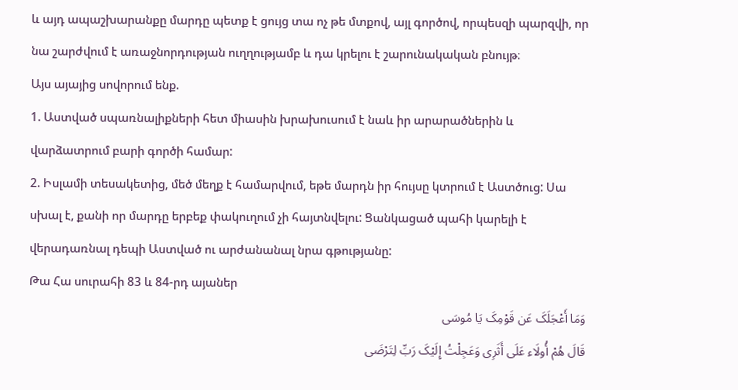և այդ ապաշխարանքը մարդը պետք է ցույց տա ոչ թե մտքով, այլ գործով, որպեսզի պարզվի, որ նա շարժվում է առաջնորդության ուղղությամբ և դա կրելու է շարունակական բնույթ։
Այս այայից սովորում ենք.
1. Աստված սպառնալիքների հետ միասին խրախուսում է նաև իր արարածներին և վարձատրում բարի գործի համար:
2. Իսլամի տեսակետից, մեծ մեղք է համարվում, եթե մարդն իր հույսը կտրում է Աստծուց: Սա սխալ է, քանի որ մարդը երբեք փակուղում չի հայտնվելու: Ցանկացած պահի կարելի է վերադառնալ դեպի Աստված ու արժանանալ նրա գթությանը:
Թա Հա սուրահի 83 և 84-րդ այաներ
وَمَا أَعْجَلَکَ عَن قَوْمِکَ یَا مُوسَى
قَالَ هُمْ أُولَاء عَلَى أَثَرِی وَعَجِلْتُ إِلَیْکَ رَبِّ لِتَرْضَى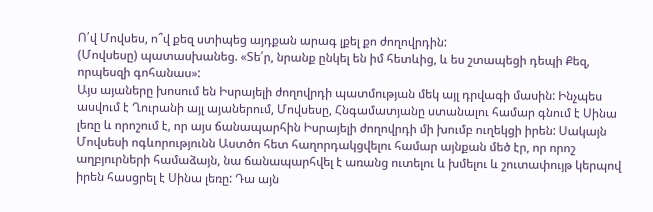Ո՛վ Մովսես, ո՞վ քեզ ստիպեց այդքան արագ լքել քո ժողովրդին:
(Մովսեսը) պատասխանեց. «Տե՛ր, նրանք ընկել են իմ հետևից, և ես շտապեցի դեպի Քեզ, որպեսզի գոհանաս»:
Այս այաները խոսում են Իսրայելի ժողովրդի պատմության մեկ այլ դրվագի մասին: Ինչպես ասվում է Ղուրանի այլ այաներում, Մովսեսը, Հնգամատյանը ստանալու համար գնում է Սինա լեռը և որոշում է, որ այս ճանապարհին Իսրայելի ժողովրդի մի խումբ ուղեկցի իրեն: Սակայն Մովսեսի ոգևորությունն Աստծո հետ հաղորդակցվելու համար այնքան մեծ էր, որ որոշ աղբյուրների համաձայն, նա ճանապարհվել է առանց ուտելու և խմելու և շուտափույթ կերպով իրեն հասցրել է Սինա լեռը: Դա այն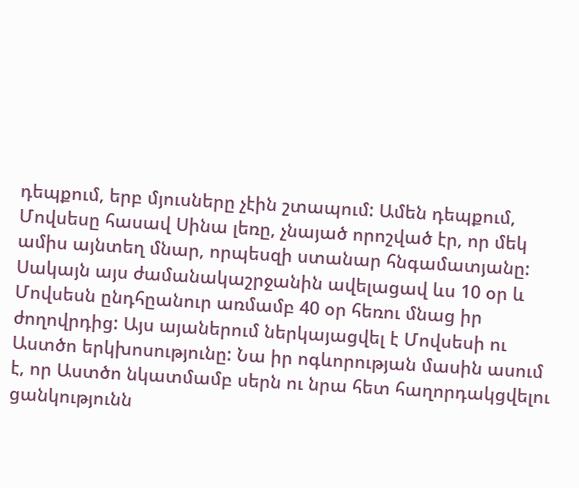դեպքում, երբ մյուսները չէին շտապում: Ամեն դեպքում, Մովսեսը հասավ Սինա լեռը, չնայած որոշված էր, որ մեկ ամիս այնտեղ մնար, որպեսզի ստանար հնգամատյանը: Սակայն այս ժամանակաշրջանին ավելացավ ևս 10 օր և Մովսեսն ընդհըանուր առմամբ 40 օր հեռու մնաց իր ժողովրդից: Այս այաներում ներկայացվել է Մովսեսի ու Աստծո երկխոսությունը: Նա իր ոգևորության մասին ասում է, որ Աստծո նկատմամբ սերն ու նրա հետ հաղորդակցվելու ցանկությունն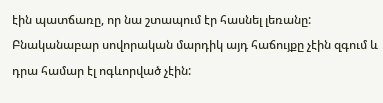էին պատճառը, որ նա շտապում էր հասնել լեռանը: Բնականաբար սովորական մարդիկ այդ հաճույքը չէին զգում և դրա համար էլ ոգևորված չէին: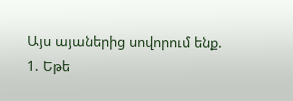Այս այաներից սովորում ենք.
1. Եթե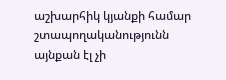աշխարհիկ կյանքի համար շտապողականությունն այնքան էլ չի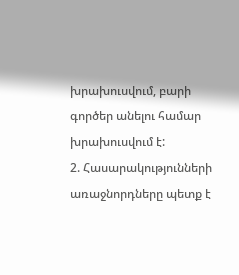խրախուսվում, բարի գործեր անելու համար խրախուսվում է:
2. Հասարակությունների առաջնորդները պետք է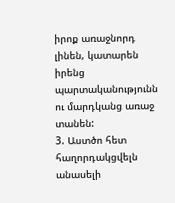իրոք առաջնորդ լինեն, կատարեն իրենց պարտականությունն ու մարդկանց առաջ տանեն:
3. Աստծո հետ հաղորդակցվելն անասելի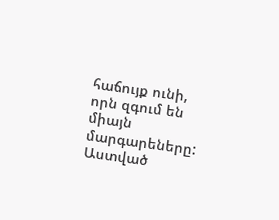հաճույք ունի, որն զգում են միայն մարգարեները:
Աստված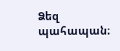Ձեզ պահապան։